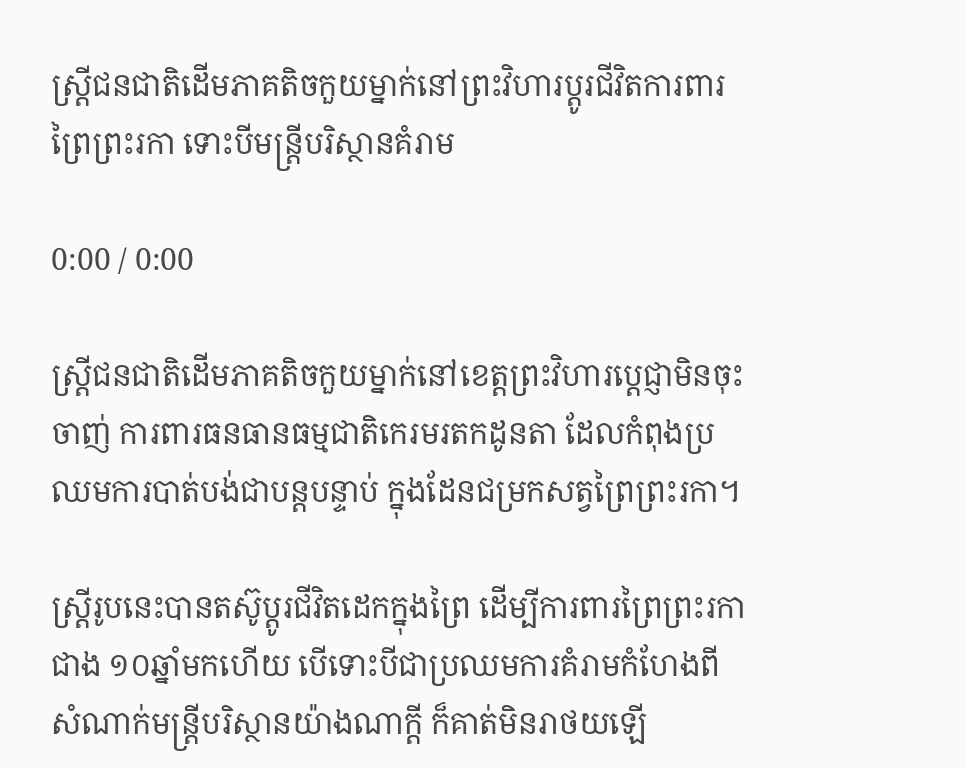ស្ត្រីជនជាតិដើមភាគតិចកួយម្នាក់នៅព្រះវិហារប្តូរជីវិតការពារព្រៃព្រះរកា ទោះបីមន្ត្រីបរិស្ថានគំរាម

0:00 / 0:00

ស្ត្រីជនជាតិដើមភាគតិចកួយម្នាក់នៅខេត្តព្រះវិហារប្ដេជ្ញាមិនចុះចាញ់ ការពារធនធានធម្មជាតិកេរមរតកដូនតា ដែលកំពុងប្រឈមការបាត់បង់ជាបន្តបន្ទាប់ ក្នុងដែនជម្រកសត្វព្រៃព្រះរកា។

ស្ត្រីរូបនេះបានតស៊ូប្តូរជីវិតដេកក្នុងព្រៃ ដើម្បីការពារព្រៃព្រះរកាជាង ១០ឆ្នាំមកហើយ បើទោះបីជាប្រឈមការគំរាមកំហែងពីសំណាក់មន្ត្រីបរិស្ថានយ៉ាងណាក្តី ក៏គាត់មិនរាថយឡើ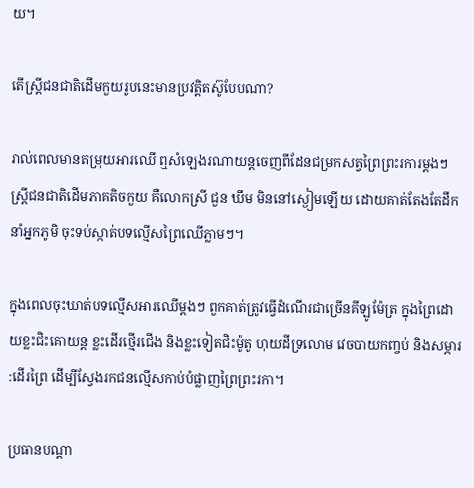យ។

តើស្ត្រីជនជាតិដើមកួយរូបនេះមានប្រវត្តិតស៊ូបែបណា?

រាល់ពេលមានតម្រុយអារឈើ ឮសំឡេងរណាយន្តចេញពីដែនជម្រកសត្វព្រៃព្រះរការម្តងៗស្ត្រីជនជាតិដើមភាគតិចកួយ គឺលោកស្រី ជួន ឃឹម មិននៅស្ងៀមឡើយ ដោយគាត់តែងតែដឹកនាំអ្នកភូមិ ចុះទប់ស្កាត់បទល្មើសព្រៃឈើភ្លាមៗ។

ក្នុងពេលចុះឃាត់បទល្មើសអារឈើម្តងៗ ពួកគាត់ត្រូវធ្វើដំណើរជាច្រើនគីឡូម៉ែត្រ ក្នុងព្រៃដោយខ្លះជិះគោយន្ត ខ្លះដើរថ្មើរជើង និងខ្លះទៀតជិះម៉ូតូ ហុយដីទ្រលោម វេចបាយកញ្ចប់ និងសម្ភារ:ដើរព្រៃ ដើម្បីស្វែងរកជនល្មើសកាប់បំផ្លាញព្រៃព្រះរកា។

ប្រធានបណ្ដា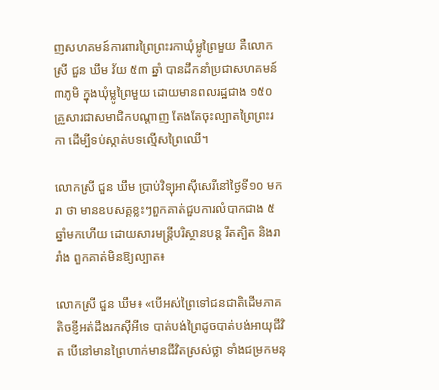ញសហគមន៍ការពារព្រៃព្រះរកាឃុំម្លូព្រៃមួយ គឺលោកស្រី ជួន ឃឹម វ័យ ៥៣ ឆ្នាំ បានដឹកនាំប្រជាសហគមន៍ ៣ភូមិ ក្នុងឃុំម្លូព្រៃមួយ ដោយមានពលរដ្ឋជាង ១៥០ គ្រួសារជាសមាជិកបណ្ដាញ តែងតែចុះល្បាតព្រៃព្រះរកា ដើម្បីទប់ស្កាត់បទល្មើសព្រៃឈើ។

លោកស្រី ជួន ឃឹម ប្រាប់វិទ្យុអាស៊ីសេរីនៅថ្ងៃទី១០ មករា ថា មានឧបសគ្គខ្លះៗពួកគាត់ជួបការលំបាកជាង ៥ឆ្នាំមកហើយ ដោយសារមន្ត្រីបរិស្ថានបន្ត រឹតត្បិត និងរារាំង ពួកគាត់មិនឱ្យល្បាត៖

លោកស្រី ជួន ឃឹម៖ «បើអស់ព្រៃទៅជនជាតិដើមភាគតិចខ្ញីអត់ដឹងរកស៊ីអីទេ បាត់បង់ព្រៃដូចបាត់បង់អាយុជីវិត បើនៅមានព្រៃហាក់មានជីវិតស្រស់ថ្លា ទាំងជម្រកមនុ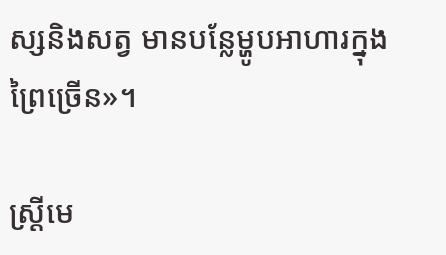ស្សនិងសត្វ មានបន្លែម្ហូបអាហារក្នុងព្រៃច្រើន»។

ស្ត្រីមេ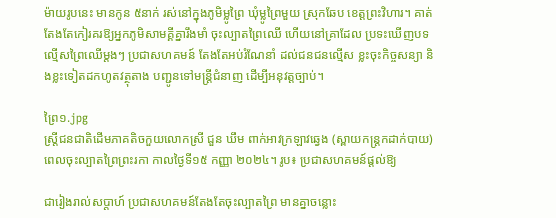ម៉ាយរូបនេះ មានកូន ៥នាក់ រស់នៅក្នុងភូមិម្លូព្រៃ ឃុំម្លូព្រៃមួយ ស្រុកឆែប ខេត្តព្រះវិហារ។ គាត់តែងតែកៀរគរឱ្យអ្នកភូមិសាមគ្គីគ្នារឹងមាំ ចុះល្បាតព្រៃឈើ ហើយនៅគ្រាដែល ប្រទះឃើញបទល្មើសព្រៃឈើម្តងៗ ប្រជាសហគមន៍ តែងតែអប់រំណែនាំ ដល់ជនជនល្មើស ខ្លះចុះកិច្ចសន្យា និងខ្លះទៀតដកហូតវត្ថុតាង បញ្ជូនទៅមន្ត្រីជំនាញ ដើម្បីអនុវត្តច្បាប់។

ព្រៃ១.jpg
ស្ត្រីជនជាតិដើមភាគតិចកួយលោកស្រី ជួន ឃឹម ពាក់អាវក្រឡាវឆ្វេង (ស្ពាយកន្ត្រកដាក់បាយ) ពេលចុះល្បាតព្រៃព្រះរកា កាលថ្ងៃទី១៥ កញ្ញា ២០២៤។ រូប៖ ប្រជាសហគមន៍ផ្តល់ឱ្យ

ជារៀងរាល់សប្តាហ៍ ប្រជាសហគមន៍តែងតែចុះល្បាតព្រៃ មានគ្នាចន្លោះ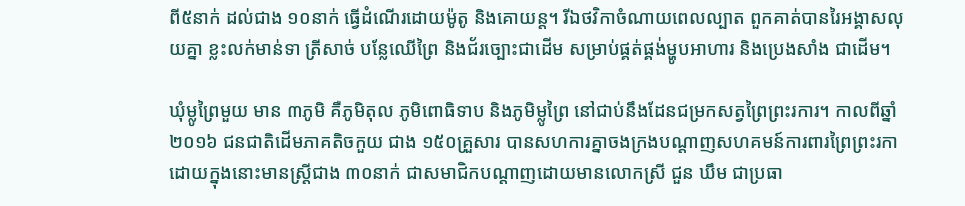ពី៥នាក់ ដល់ជាង ១០នាក់ ធ្វើដំណើរដោយម៉ូតូ និងគោយន្ត។ រីឯថវិកាចំណាយពេលល្បាត ពួកគាត់បានរៃអង្គាសលុយគ្នា ខ្លះលក់មាន់ទា ត្រីសាច់ បន្លែឈើព្រៃ និងជ័រច្បោះជាដើម សម្រាប់ផ្គត់ផ្គង់ម្ហូបអាហារ និងប្រេងសាំង ជាដើម។

ឃុំម្លូព្រៃមួយ មាន ៣ភូមិ គឺភូមិតុល ភូមិពោធិទាប និងភូមិម្លូព្រៃ នៅជាប់នឹងដែនជម្រកសត្វព្រៃព្រះរការ។ កាលពីឆ្នាំ ២០១៦ ជនជាតិដើមភាគតិចកួយ ជាង ១៥០គ្រួសារ បានសហការគ្នាចងក្រងបណ្ដាញសហគមន៍ការពារព្រៃព្រះរកា ដោយក្នុងនោះមានស្ត្រីជាង ៣០នាក់ ជាសមាជិកបណ្ដាញដោយមានលោកស្រី ជួន ឃឹម ជាប្រធា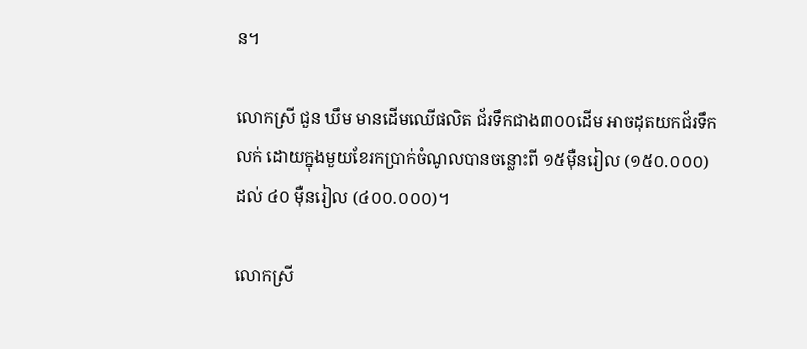ន។

លោកស្រី ជួន ឃឹម មានដើមឈើផលិត ជ័រទឹកជាង៣០០ដើម អាចដុតយកជ័រទឹកលក់ ដោយក្នុងមួយខែរកប្រាក់ចំណូលបានចន្លោះពី ១៥ម៉ឺនរៀល (១៥០.០០០) ដល់ ៤០ ម៉ឺនរៀល (៤០០.០០០)។

លោកស្រី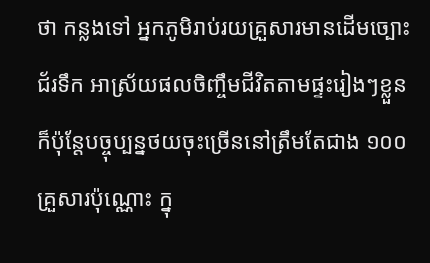ថា កន្លងទៅ អ្នកភូមិរាប់រយគ្រួសារមានដើមច្បោះជ័រទឹក អាស្រ័យផលចិញ្ចឹមជីវិតតាមផ្ទះរៀងៗខ្លួន ក៏ប៉ុន្តែបច្ចុប្បន្នថយចុះច្រើននៅត្រឹមតែជាង ១០០គ្រួសារប៉ុណ្ណោះ ក្នុ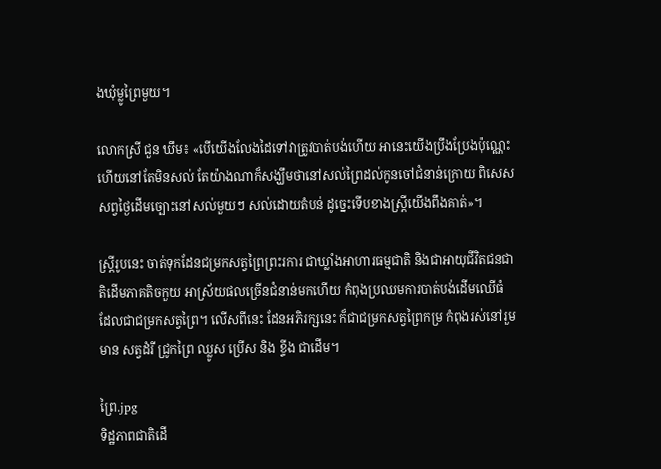ងឃុំម្លូព្រៃមួយ។

លោកស្រី ជួន ឃឹម៖ «បើយើងលែងដៃទៅវាត្រូវបាត់បង់ហើយ អានេះយើងប្រឹងប្រែងប៉ុណ្ណេះហើយនៅតែមិនសល់ តែយ៉ាងណាក៏សង្ឃឹមថានៅសល់ព្រៃដល់កូនចៅជំនាន់ក្រោយ ពិសេសសព្វថ្ងៃដើមច្បោះនៅសល់មួយៗ សល់ដោយតំបន់ ដូច្នេះទើបខាងស្ត្រីយើងពឹងគាត់»។

ស្ត្រីរូបនេះ ចាត់ទុកដែនជម្រកសត្វព្រៃព្រះរការ ជាឃ្លាំងអាហារធម្មជាតិ និងជាអាយុជីវិតជនជាតិដើមភាគតិចកួយ អាស្រ័យផលច្រើនជំនាន់មកហើយ កំពុងប្រឈមការបាត់បង់ដើមឈើធំ ដែលជាជម្រកសត្វព្រៃ។ លើសពីនេះ ដែនអភិរក្សនេះ ក៏ជាជម្រកសត្វព្រៃកម្រ កំពុងរស់នៅរួមមាន សត្វដំរី ជ្រូកព្រៃ ឈ្លូស ប្រើស និង ខ្ទីង ជាដើម។

ព្រៃ.jpg
ទិដ្ឋភាពជាតិដើ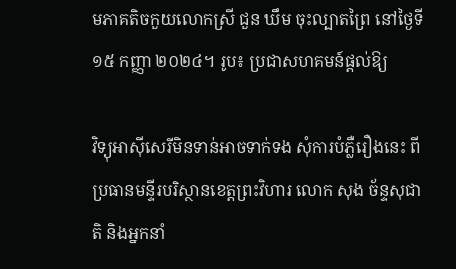មភាគតិចកួយលោកស្រី ជួន ឃឹម ចុះល្បាតព្រៃ នៅថ្ងៃទី១៥ កញ្ញា ២០២៤។ រូប៖ ប្រជាសហគមន៍ផ្តល់ឱ្យ

វិទ្យុអាស៊ីសេរីមិនទាន់អាចទាក់ទង សុំការបំភ្លឺរឿងនេះ ពីប្រធានមន្ទីរបរិស្ថានខេត្តព្រះវិហារ លោក សុង ច័ន្ទសុជាតិ និងអ្នកនាំ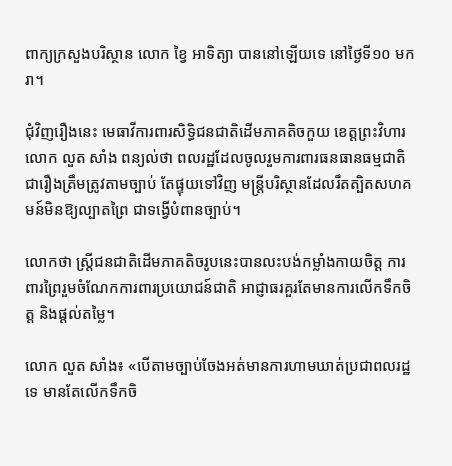ពាក្យក្រសួងបរិស្ថាន លោក ខ្វៃ អាទិត្យា បាននៅឡើយទេ នៅថ្ងៃទី១០ មករា។

ជុំវិញរឿងនេះ មេធាវីការពារសិទ្ធិជនជាតិដើមភាគតិចកួយ ខេត្តព្រះវិហារ លោក លួត សាំង ពន្យល់ថា ពលរដ្ឋដែលចូលរួមការពារធនធានធម្មជាតិ ជារឿងត្រឹមត្រូវតាមច្បាប់ តែផ្ទុយទៅវិញ មន្ត្រីបរិស្ថានដែលរឹតត្បិតសហគមន៍មិនឱ្យល្បាតព្រៃ ជាទង្វើបំពានច្បាប់។

លោកថា ស្ត្រីជនជាតិដើមភាគតិចរូបនេះបានលះបង់កម្លាំងកាយចិត្ត ការពារព្រៃរួមចំណែកការពារប្រយោជន៍ជាតិ អាជ្ញាធរគួរតែមានការលើកទឹកចិត្ត និងផ្តល់តម្លៃ។

លោក លួត សាំង៖ «បើតាមច្បាប់ចែងអត់មានការហាមឃាត់ប្រជាពលរដ្ឋទេ មានតែលើកទឹកចិ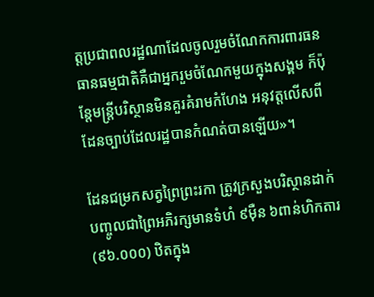ត្តប្រជាពលរដ្ឋណាដែលចូលរួមចំណែកការពារធនធានធម្មជាតិគឺជាអ្នករួមចំណែកមួយក្នុងសង្គម ក៏ប៉ុន្តែមន្ត្រីបរិស្ថានមិនគួរគំរាមកំហែង អនុវត្តលើសពីដែនច្បាប់ដែលរដ្ឋបានកំណត់បានឡើយ»។

ដែនជម្រកសត្វព្រៃព្រះរកា ត្រូវក្រសួងបរិស្ថានដាក់បញ្ចូលជាព្រៃអភិរក្សមានទំហំ ៩ម៉ឺន ៦ពាន់ហិកតារ (៩៦.០០០) ឋិតក្នុង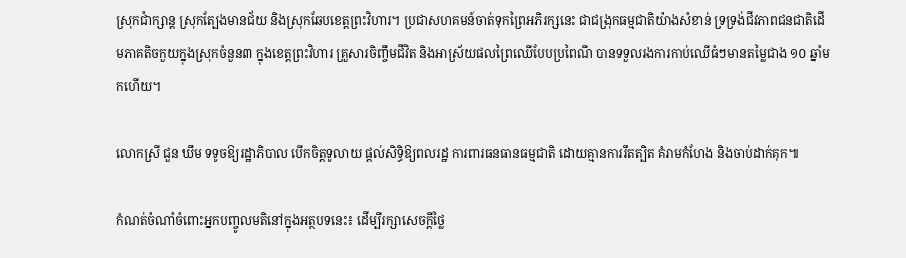ស្រុកជាំក្សាន្ត ស្រុកត្បែងមានជ័យ និងស្រុកឆែបខេត្តព្រះវិហារ។ ប្រជាសហគមន៍ចាត់ទុកព្រៃអភិរក្សនេះ ជាជង្រុកធម្មជាតិយ៉ាងសំខាន់ ទ្រទ្រង់ជីវភាពជនជាតិដើមភាគតិចកួយក្នុងស្រុកចំនួន៣ ក្នុងខេត្តព្រះវិហារ គ្រួសារចិញ្ចឹមជីវិត និងអាស្រ័យផលព្រៃឈើបែបប្រពៃណី បានទទួលរងការកាប់ឈើធំៗមានតម្លៃជាង ១០ ឆ្នាំមកហើយ។

លោកស្រី ជួន ឃឹម ទទូចឱ្យរដ្ឋាភិបាល បើកចិត្តទូលាយ ផ្តល់សិទ្ធិឱ្យពលរដ្ឋ ការពារធនធានធម្មជាតិ ដោយគ្មានការរឹតត្បិត គំរាមកំហែង និងចាប់ដាក់គុក៕

កំណត់ចំណាំចំពោះអ្នកបញ្ចូលមតិនៅក្នុងអត្ថបទនេះ៖ ដើម្បីរក្សាសេចក្ដីថ្លៃ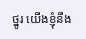ថ្នូរ យើងខ្ញុំនឹង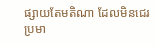ផ្សាយតែមតិណា ដែលមិនជេរប្រមា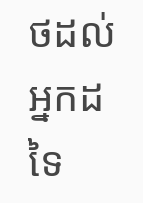ថដល់អ្នកដទៃ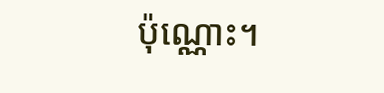ប៉ុណ្ណោះ។